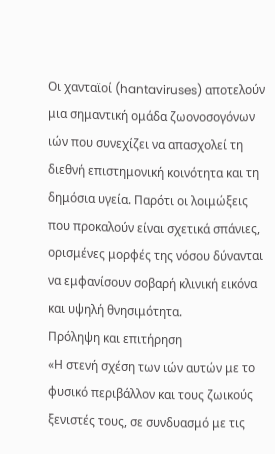Οι χανταϊοί (hantaviruses) αποτελούν μια σημαντική ομάδα ζωονοσογόνων ιών που συνεχίζει να απασχολεί τη διεθνή επιστημονική κοινότητα και τη δημόσια υγεία. Παρότι οι λοιμώξεις που προκαλούν είναι σχετικά σπάνιες, ορισμένες μορφές της νόσου δύνανται να εμφανίσουν σοβαρή κλινική εικόνα και υψηλή θνησιμότητα.
Πρόληψη και επιτήρηση
«Η στενή σχέση των ιών αυτών με το φυσικό περιβάλλον και τους ζωικούς ξενιστές τους, σε συνδυασμό με τις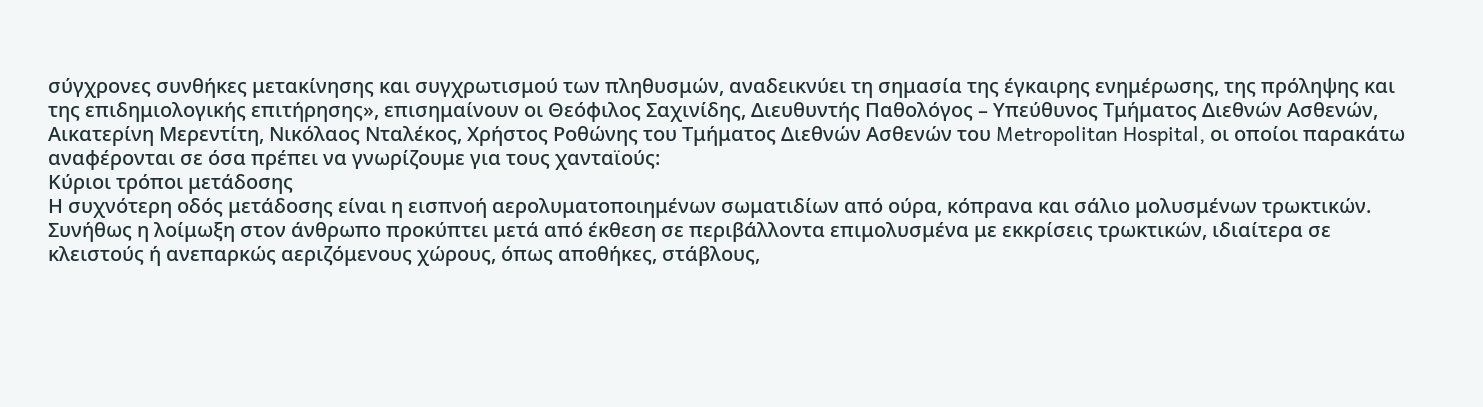σύγχρονες συνθήκες μετακίνησης και συγχρωτισμού των πληθυσμών, αναδεικνύει τη σημασία της έγκαιρης ενημέρωσης, της πρόληψης και της επιδημιολογικής επιτήρησης», επισημαίνουν οι Θεόφιλος Σαχινίδης, Διευθυντής Παθολόγος – Υπεύθυνος Τμήματος Διεθνών Ασθενών, Αικατερίνη Μερεντίτη, Νικόλαος Νταλέκος, Χρήστος Ροθώνης του Τμήματος Διεθνών Ασθενών του Metropolitan Hospital, οι οποίοι παρακάτω αναφέρονται σε όσα πρέπει να γνωρίζουμε για τους χανταϊούς:
Κύριοι τρόποι μετάδοσης
Η συχνότερη οδός μετάδοσης είναι η εισπνοή αερολυματοποιημένων σωματιδίων από ούρα, κόπρανα και σάλιο μολυσμένων τρωκτικών. Συνήθως η λοίμωξη στον άνθρωπο προκύπτει μετά από έκθεση σε περιβάλλοντα επιμολυσμένα με εκκρίσεις τρωκτικών, ιδιαίτερα σε κλειστούς ή ανεπαρκώς αεριζόμενους χώρους, όπως αποθήκες, στάβλους,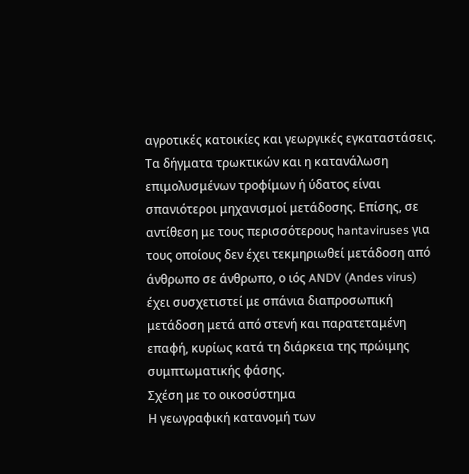αγροτικές κατοικίες και γεωργικές εγκαταστάσεις.
Τα δήγματα τρωκτικών και η κατανάλωση επιμολυσμένων τροφίμων ή ύδατος είναι σπανιότεροι μηχανισμοί μετάδοσης. Επίσης, σε αντίθεση με τους περισσότερους hantaviruses για τους οποίους δεν έχει τεκμηριωθεί μετάδοση από άνθρωπο σε άνθρωπο, ο ιός ANDV (Andes virus) έχει συσχετιστεί με σπάνια διαπροσωπική μετάδοση μετά από στενή και παρατεταμένη επαφή, κυρίως κατά τη διάρκεια της πρώιμης συμπτωματικής φάσης.
Σχέση με το οικοσύστημα
Η γεωγραφική κατανομή των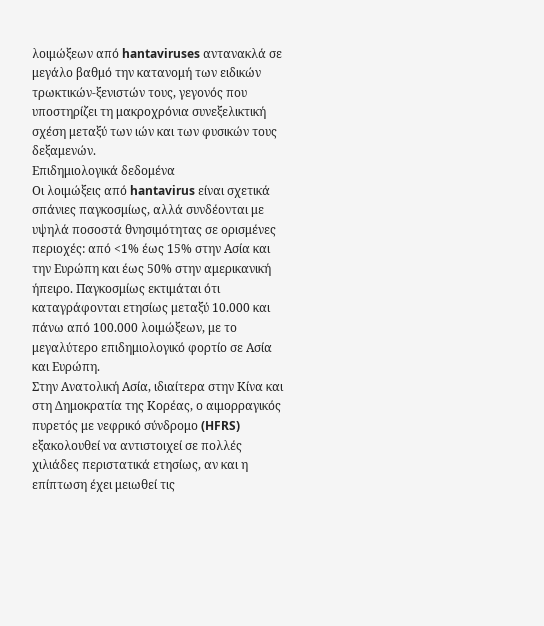λοιμώξεων από hantaviruses αντανακλά σε μεγάλο βαθμό την κατανομή των ειδικών τρωκτικών-ξενιστών τους, γεγονός που υποστηρίζει τη μακροχρόνια συνεξελικτική σχέση μεταξύ των ιών και των φυσικών τους δεξαμενών.
Επιδημιολογικά δεδομένα
Οι λοιμώξεις από hantavirus είναι σχετικά σπάνιες παγκοσμίως, αλλά συνδέονται με υψηλά ποσοστά θνησιμότητας σε ορισμένες περιοχές: από <1% έως 15% στην Ασία και την Ευρώπη και έως 50% στην αμερικανική ήπειρο. Παγκοσμίως εκτιμάται ότι καταγράφονται ετησίως μεταξύ 10.000 και πάνω από 100.000 λοιμώξεων, με το μεγαλύτερο επιδημιολογικό φορτίο σε Ασία και Ευρώπη.
Στην Ανατολική Ασία, ιδιαίτερα στην Κίνα και στη Δημοκρατία της Κορέας, ο αιμορραγικός πυρετός με νεφρικό σύνδρομο (HFRS) εξακολουθεί να αντιστοιχεί σε πολλές χιλιάδες περιστατικά ετησίως, αν και η επίπτωση έχει μειωθεί τις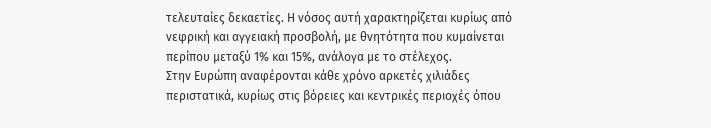τελευταίες δεκαετίες. Η νόσος αυτή χαρακτηρίζεται κυρίως από νεφρική και αγγειακή προσβολή, με θνητότητα που κυμαίνεται περίπου μεταξύ 1% και 15%, ανάλογα με το στέλεχος.
Στην Ευρώπη αναφέρονται κάθε χρόνο αρκετές χιλιάδες περιστατικά, κυρίως στις βόρειες και κεντρικές περιοχές όπου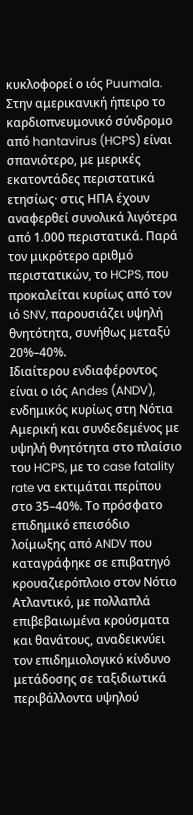κυκλοφορεί ο ιός Puumala. Στην αμερικανική ήπειρο το καρδιοπνευμονικό σύνδρομο από hantavirus (HCPS) είναι σπανιότερο, με μερικές εκατοντάδες περιστατικά ετησίως· στις ΗΠΑ έχουν αναφερθεί συνολικά λιγότερα από 1.000 περιστατικά. Παρά τον μικρότερο αριθμό περιστατικών, το HCPS, που προκαλείται κυρίως από τον ιό SNV, παρουσιάζει υψηλή θνητότητα, συνήθως μεταξύ 20%–40%.
Ιδιαίτερου ενδιαφέροντος είναι ο ιός Andes (ANDV), ενδημικός κυρίως στη Νότια Αμερική και συνδεδεμένος με υψηλή θνητότητα στο πλαίσιο του HCPS, με το case fatality rate να εκτιμάται περίπου στο 35–40%. Το πρόσφατο επιδημικό επεισόδιο λοίμωξης από ANDV που καταγράφηκε σε επιβατηγό κρουαζιερόπλοιο στον Νότιο Ατλαντικό, με πολλαπλά επιβεβαιωμένα κρούσματα και θανάτους, αναδεικνύει τον επιδημιολογικό κίνδυνο μετάδοσης σε ταξιδιωτικά περιβάλλοντα υψηλού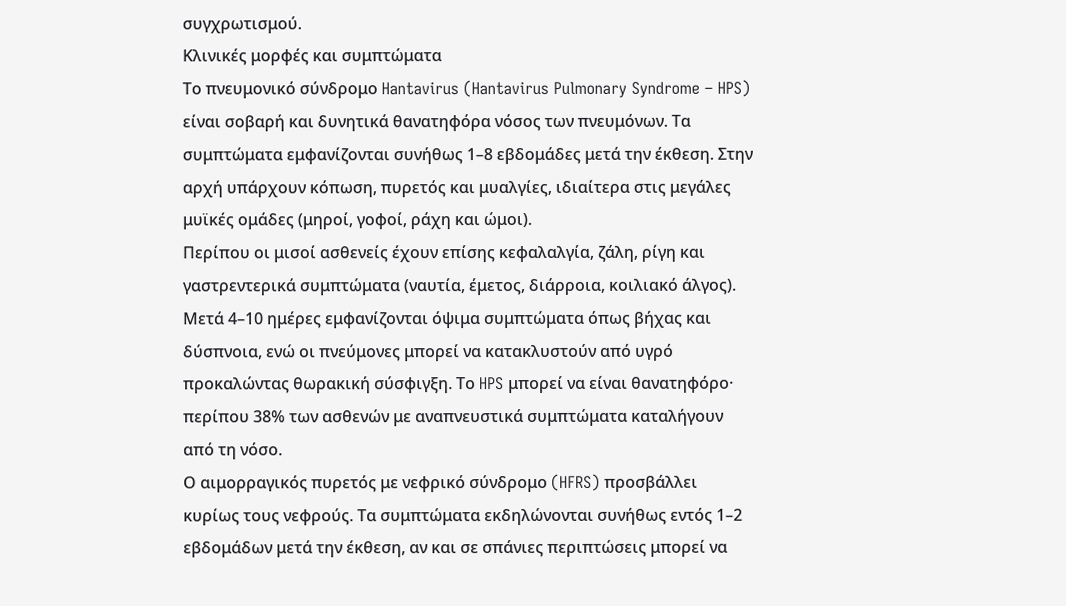συγχρωτισμού.
Κλινικές μορφές και συμπτώματα
Το πνευμονικό σύνδρομο Hantavirus (Hantavirus Pulmonary Syndrome – HPS) είναι σοβαρή και δυνητικά θανατηφόρα νόσος των πνευμόνων. Τα συμπτώματα εμφανίζονται συνήθως 1–8 εβδομάδες μετά την έκθεση. Στην αρχή υπάρχουν κόπωση, πυρετός και μυαλγίες, ιδιαίτερα στις μεγάλες μυϊκές ομάδες (μηροί, γοφοί, ράχη και ώμοι).
Περίπου οι μισοί ασθενείς έχουν επίσης κεφαλαλγία, ζάλη, ρίγη και γαστρεντερικά συμπτώματα (ναυτία, έμετος, διάρροια, κοιλιακό άλγος). Μετά 4–10 ημέρες εμφανίζονται όψιμα συμπτώματα όπως βήχας και δύσπνοια, ενώ οι πνεύμονες μπορεί να κατακλυστούν από υγρό προκαλώντας θωρακική σύσφιγξη. Το HPS μπορεί να είναι θανατηφόρο· περίπου 38% των ασθενών με αναπνευστικά συμπτώματα καταλήγουν από τη νόσο.
Ο αιμορραγικός πυρετός με νεφρικό σύνδρομο (HFRS) προσβάλλει κυρίως τους νεφρούς. Τα συμπτώματα εκδηλώνονται συνήθως εντός 1–2 εβδομάδων μετά την έκθεση, αν και σε σπάνιες περιπτώσεις μπορεί να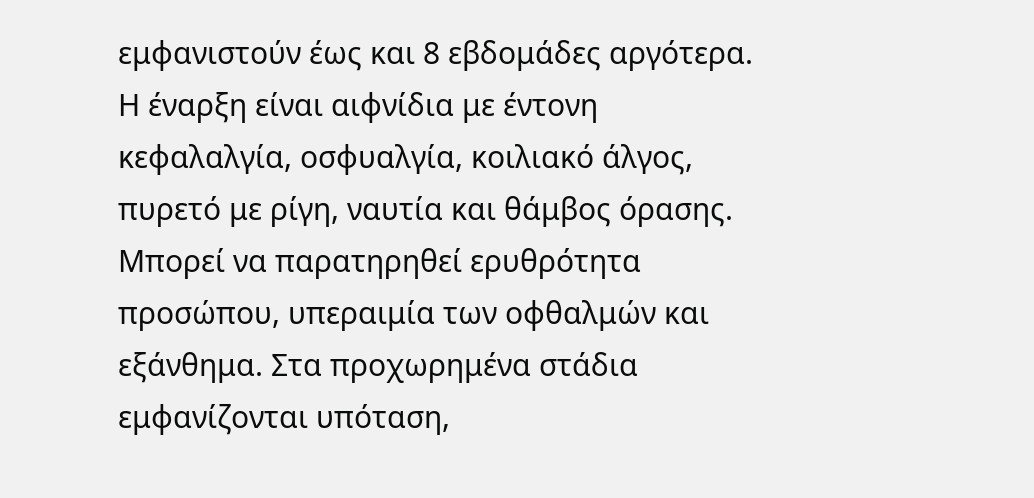εμφανιστούν έως και 8 εβδομάδες αργότερα. Η έναρξη είναι αιφνίδια με έντονη κεφαλαλγία, οσφυαλγία, κοιλιακό άλγος, πυρετό με ρίγη, ναυτία και θάμβος όρασης.
Μπορεί να παρατηρηθεί ερυθρότητα προσώπου, υπεραιμία των οφθαλμών και εξάνθημα. Στα προχωρημένα στάδια εμφανίζονται υπόταση,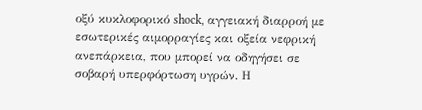οξύ κυκλοφορικό shock, αγγειακή διαρροή με εσωτερικές αιμορραγίες και οξεία νεφρική ανεπάρκεια, που μπορεί να οδηγήσει σε σοβαρή υπερφόρτωση υγρών. Η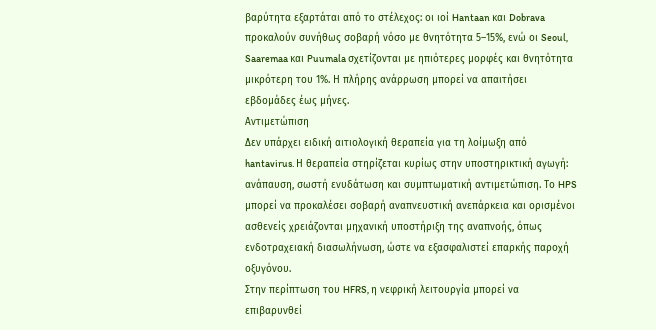βαρύτητα εξαρτάται από το στέλεχος: οι ιοί Hantaan και Dobrava προκαλούν συνήθως σοβαρή νόσο με θνητότητα 5–15%, ενώ οι Seoul, Saaremaa και Puumala σχετίζονται με ηπιότερες μορφές και θνητότητα μικρότερη του 1%. Η πλήρης ανάρρωση μπορεί να απαιτήσει εβδομάδες έως μήνες.
Αντιμετώπιση
Δεν υπάρχει ειδική αιτιολογική θεραπεία για τη λοίμωξη από hantavirus. Η θεραπεία στηρίζεται κυρίως στην υποστηρικτική αγωγή: ανάπαυση, σωστή ενυδάτωση και συμπτωματική αντιμετώπιση. Το HPS μπορεί να προκαλέσει σοβαρή αναπνευστική ανεπάρκεια και ορισμένοι ασθενείς χρειάζονται μηχανική υποστήριξη της αναπνοής, όπως ενδοτραχειακή διασωλήνωση, ώστε να εξασφαλιστεί επαρκής παροχή οξυγόνου.
Στην περίπτωση του HFRS, η νεφρική λειτουργία μπορεί να επιβαρυνθεί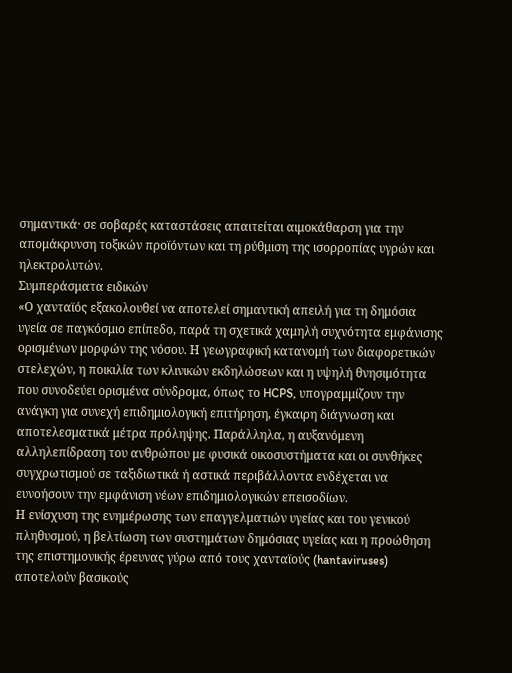σημαντικά· σε σοβαρές καταστάσεις απαιτείται αιμοκάθαρση για την απομάκρυνση τοξικών προϊόντων και τη ρύθμιση της ισορροπίας υγρών και ηλεκτρολυτών.
Συμπεράσματα ειδικών
«Ο χανταϊός εξακολουθεί να αποτελεί σημαντική απειλή για τη δημόσια υγεία σε παγκόσμιο επίπεδο, παρά τη σχετικά χαμηλή συχνότητα εμφάνισης ορισμένων μορφών της νόσου. Η γεωγραφική κατανομή των διαφορετικών στελεχών, η ποικιλία των κλινικών εκδηλώσεων και η υψηλή θνησιμότητα που συνοδεύει ορισμένα σύνδρομα, όπως το HCPS, υπογραμμίζουν την ανάγκη για συνεχή επιδημιολογική επιτήρηση, έγκαιρη διάγνωση και αποτελεσματικά μέτρα πρόληψης. Παράλληλα, η αυξανόμενη αλληλεπίδραση του ανθρώπου με φυσικά οικοσυστήματα και οι συνθήκες συγχρωτισμού σε ταξιδιωτικά ή αστικά περιβάλλοντα ενδέχεται να ευνοήσουν την εμφάνιση νέων επιδημιολογικών επεισοδίων.
Η ενίσχυση της ενημέρωσης των επαγγελματιών υγείας και του γενικού πληθυσμού, η βελτίωση των συστημάτων δημόσιας υγείας και η προώθηση της επιστημονικής έρευνας γύρω από τους χανταϊούς (hantaviruses) αποτελούν βασικούς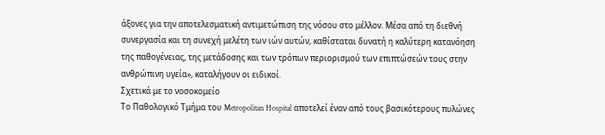άξονες για την αποτελεσματική αντιμετώπιση της νόσου στο μέλλον. Μέσα από τη διεθνή συνεργασία και τη συνεχή μελέτη των ιών αυτών, καθίσταται δυνατή η καλύτερη κατανόηση της παθογένειας, της μετάδοσης και των τρόπων περιορισμού των επιπτώσεών τους στην ανθρώπινη υγεία», καταλήγουν οι ειδικοί.
Σχετικά με το νοσοκομείο
Το Παθολογικό Τμήμα του Metropolitan Hospital αποτελεί έναν από τους βασικότερους πυλώνες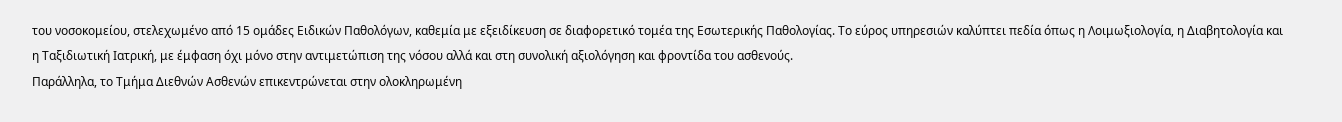του νοσοκομείου, στελεχωμένο από 15 ομάδες Ειδικών Παθολόγων, καθεμία με εξειδίκευση σε διαφορετικό τομέα της Εσωτερικής Παθολογίας. Το εύρος υπηρεσιών καλύπτει πεδία όπως η Λοιμωξιολογία, η Διαβητολογία και η Ταξιδιωτική Ιατρική, με έμφαση όχι μόνο στην αντιμετώπιση της νόσου αλλά και στη συνολική αξιολόγηση και φροντίδα του ασθενούς.
Παράλληλα, το Τμήμα Διεθνών Ασθενών επικεντρώνεται στην ολοκληρωμένη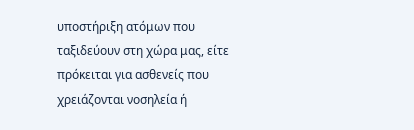υποστήριξη ατόμων που ταξιδεύουν στη χώρα μας, είτε πρόκειται για ασθενείς που χρειάζονται νοσηλεία ή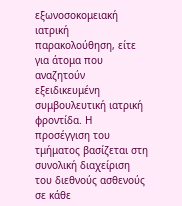εξωνοσοκομειακή ιατρική παρακολούθηση, είτε για άτομα που αναζητούν εξειδικευμένη συμβουλευτική ιατρική φροντίδα. Η προσέγγιση του τμήματος βασίζεται στη συνολική διαχείριση του διεθνούς ασθενούς σε κάθε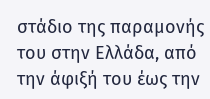στάδιο της παραμονής του στην Ελλάδα, από την άφιξή του έως την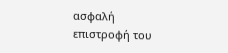ασφαλή επιστροφή του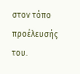στον τόπο προέλευσής του.